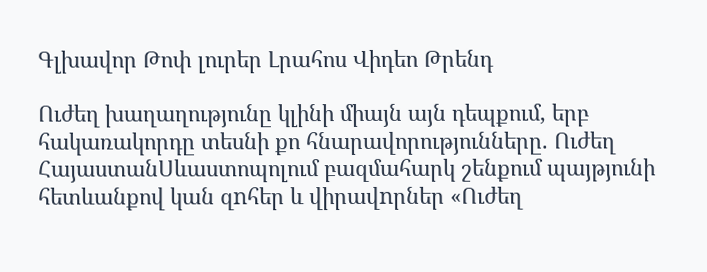Գլխավոր Թոփ լուրեր Լրահոս Վիդեո Թրենդ

Ուժեղ խաղաղությունը կլինի միայն այն դեպքում, երբ հակառակորդը տեսնի քո հնարավորությունները. Ուժեղ ՀայաստանՍևաստոպոլում բազմահարկ շենքում պայթյունի հետևանքով կան զnհեր և վիրավnրներ «Ուժեղ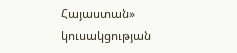Հայաստան» կուսակցության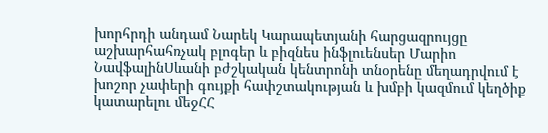խորհրդի անդամ Նարեկ Կարապետյանի հարցազրույցը աշխարհահռչակ բլոգեր և բիզնես ինֆլուենսեր Մարիո ՆավֆալինՍևանի բժշկական կենտրոնի տնօրենը մեղադրվում է խոշոր չափերի գույքի հափշտակության և խմբի կազմում կեղծիք կատարելու մեջՀՀ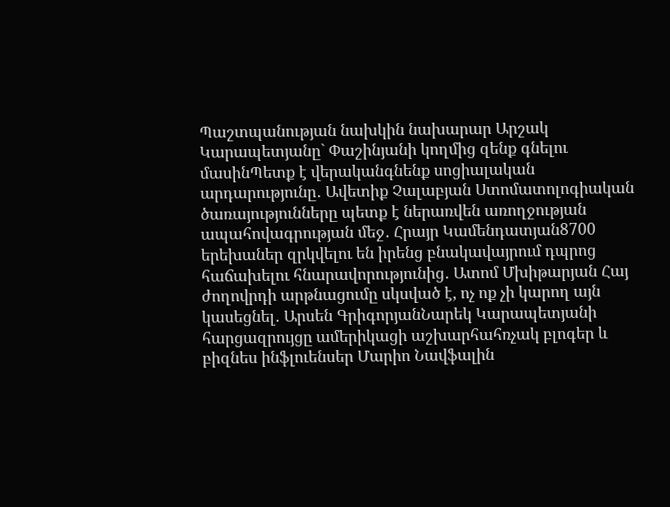Պաշտպանության նախկին նախարար Արշակ Կարապետյանը` Փաշինյանի կողմից զենք գնելու մասինՊետք է վերականգնենք սոցիալական արդարությունը․ Ավետիք Չալաբյան Ստոմատոլոգիական ծառայությունները պետք է ներառվեն առողջության ապահովագրության մեջ․ Հրայր Կամենդատյան8700 երեխաներ զրկվելու են իրենց բնակավայրում դպրոց հաճախելու հնարավորությունից․ Ատոմ Մխիթարյան Հայ ժողովրդի արթնացումը սկսված է, ոչ ոք չի կարող այն կասեցնել․ Արսեն ԳրիգորյանՆարեկ Կարապետյանի հարցազրույցը ամերիկացի աշխարհահռչակ բլոգեր և բիզնես ինֆլուենսեր Մարիո Նավֆալին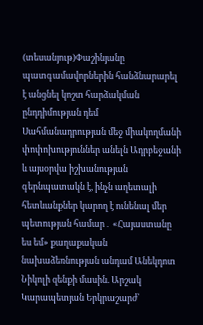(տեսանյութ)Փաշինյանը պատգամավորներին հանձնարարել է անցնել կոշտ հարձակման ընդդիմության դեմ Սահմանադրության մեջ միակողմանի փոփոխություններ անելն Ադրբեջանի և այսօրվա իշխանության գերնպատակն է, ինչն աղետալի հետևանքներ կարող է ունենալ մեր պետության համար․ «Հայաստանը ես եմ» քաղաքական նախաձեռնության անդամ Անեկդոտ Նիկոլի զենքի մասին. Արշակ Կարապետյան Երկրաշարժ՝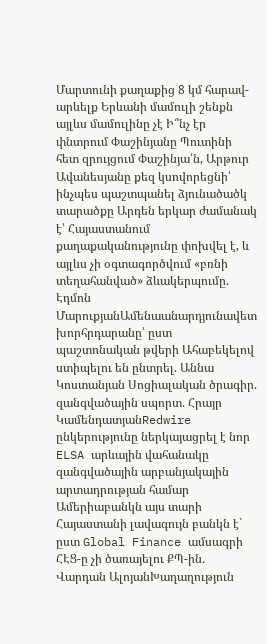Մարտունի քաղաքից 8 կմ հարավ-արևելք Երևանի մամուլի շենքն այլևս մամուլինը չէ Ի՞նչ էր փնտրում Փաշինյանը Պուտինի հետ զրույցում Փաշինյա՛ն, Արթուր Ավանեսյանը քեզ կսովորեցնի՝ ինչպես պաշտպանել ձյունածածկ տարածքը Արդեն երկար ժամանակ է՝ Հայաստանում քաղաքականությունը փոխվել է, և այլևս չի օգտագործվում «բռնի տեղահանված» ձևակերպումը. Էդմոն ՄարուքյանԱմենաանարդյունավետ խորհրդարանը՝ ըստ պաշտոնական թվերի Ահաբեկելով ստիպելու են ընտրել. Աննա Կոստանյան Սոցիալական ծրագիր. զանգվածային սպորտ. Հրայր ԿամենդատյանRedwire ընկերությունը ներկայացրել է նոր ELSA արևային վահանակը զանգվածային արբանյակային արտադրության համար Ամերիաբանկն այս տարի Հայաստանի լավագույն բանկն է` ըստ Global Finance ամսագրի ՀԷՑ-ը չի ծառայելու ՔՊ-ին. Վարդան ԱլոյանԽաղաղություն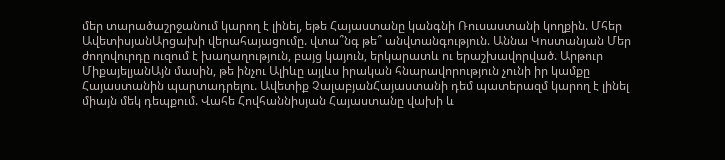մեր տարածաշրջանում կարող է լինել, եթե Հայաստանը կանգնի Ռուսաստանի կողքին. Մհեր ԱվետիսյանԱրցախի վերահայացումը. վտա՞նգ թե՞ անվտանգություն. Աննա Կոստանյան Մեր ժողովուրդը ուզում է խաղաղություն, բայց կայուն, երկարատև ու երաշխավորված. Արթուր ՄիքայելյանԱյն մասին, թե ինչու Ալիևը այլևս իրական հնարավորություն չունի իր կամքը Հայաստանին պարտադրելու. Ավետիք ՉալաբյանՀայաստանի դեմ պատերազմ կարող է լինել միայն մեկ դեպքում. Վահե Հովհաննիսյան Հայաստանը վախի և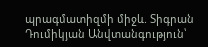պրագմատիզմի միջև. Տիգրան Դումիկյան Անվտանգություն՝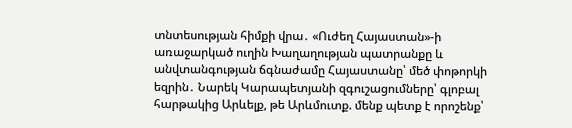տնտեսության հիմքի վրա․ «Ուժեղ Հայաստան»-ի առաջարկած ուղին Խաղաղության պատրանքը և անվտանգության ճգնաժամը Հայաստանը՝ մեծ փոթորկի եզրին․ Նարեկ Կարապետյանի զգուշացումները՝ գլոբալ հարթակից Արևելք, թե Արևմուտք. մենք պետք է որոշենք՝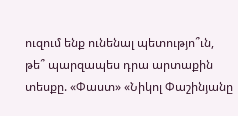ուզում ենք ունենալ պետությո՞ւն, թե՞ պարզապես դրա արտաքին տեսքը. «Փաստ» «Նիկոլ Փաշինյանը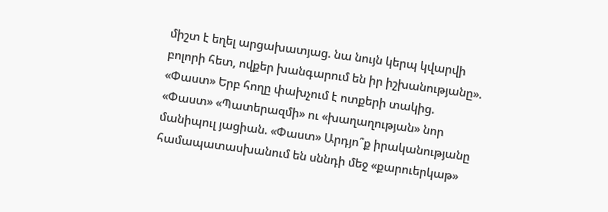միշտ է եղել արցախատյաց. նա նույն կերպ կվարվի բոլորի հետ, ովքեր խանգարում են իր իշխանությանը». «Փաստ» Երբ հողը փախչում է ոտքերի տակից. «Փաստ» «Պատերազմի» ու «խաղաղության» նոր մանիպուլ յացիան. «Փաստ» Արդյո՞ք իրականությանը համապատասխանում են սննդի մեջ «քարուերկաթ»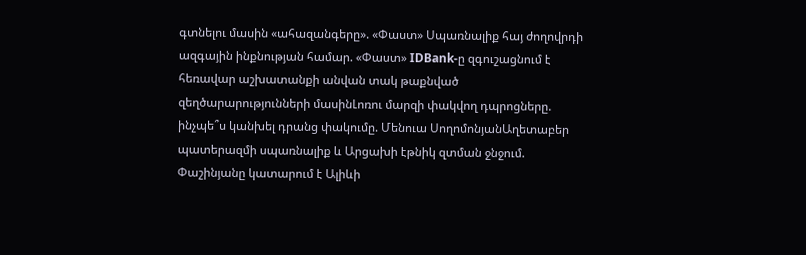գտնելու մասին «ահազանգերը». «Փաստ» Սպառնալիք հայ ժողովրդի ազգային ինքնության համար. «Փաստ» IDBank-ը զգուշացնում է հեռավար աշխատանքի անվան տակ թաքնված զեղծարարությունների մասինԼոռու մարզի փակվող դպրոցները. ինչպե՞ս կանխել դրանց փակումը. Մենուա ՍողոմոնյանԱղետաբեր պատերազմի սպառնալիք և Արցախի էթնիկ զտման ջնջում. Փաշինյանը կատարում է Ալիևի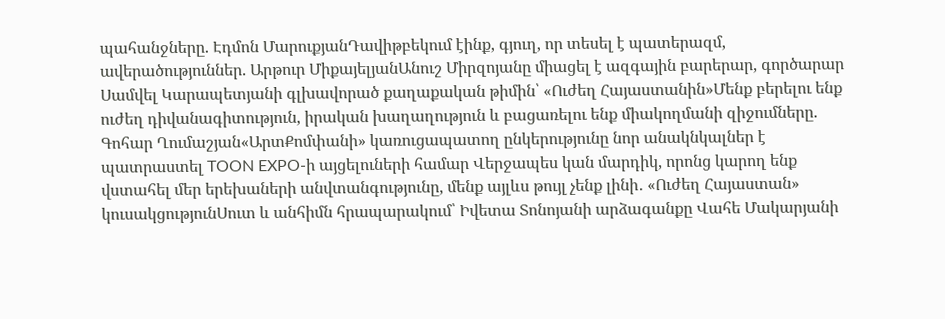պահանջները. Էդմոն ՄարուքյանԴավիթբեկում էինք, գյուղ, որ տեսել է պատերազմ, ավերածություններ. Արթուր ՄիքայելյանԱնուշ Միրզոյանը միացել է ազգային բարերար, գործարար Սամվել Կարապետյանի գլխավորած քաղաքական թիմին՝ «Ուժեղ Հայաստանին»Մենք բերելու ենք ուժեղ դիվանագիտություն, իրական խաղաղություն և բացառելու ենք միակողմանի զիջումները. Գոհար Ղումաշյան«ԱրտՔոմփանի» կառուցապատող ընկերությունը նոր անակնկալներ է պատրաստել TOON EXPO-ի այցելուների համար Վերջապես կան մարդիկ, որոնց կարող ենք վստահել մեր երեխաների անվտանգությունը, մենք այլևս թույլ չենք լինի․ «Ուժեղ Հայաստան» կուսակցությունՍուտ և անհիմն հրապարակում՝ Իվետա Տոնոյանի արձագանքը Վահե Մակարյանի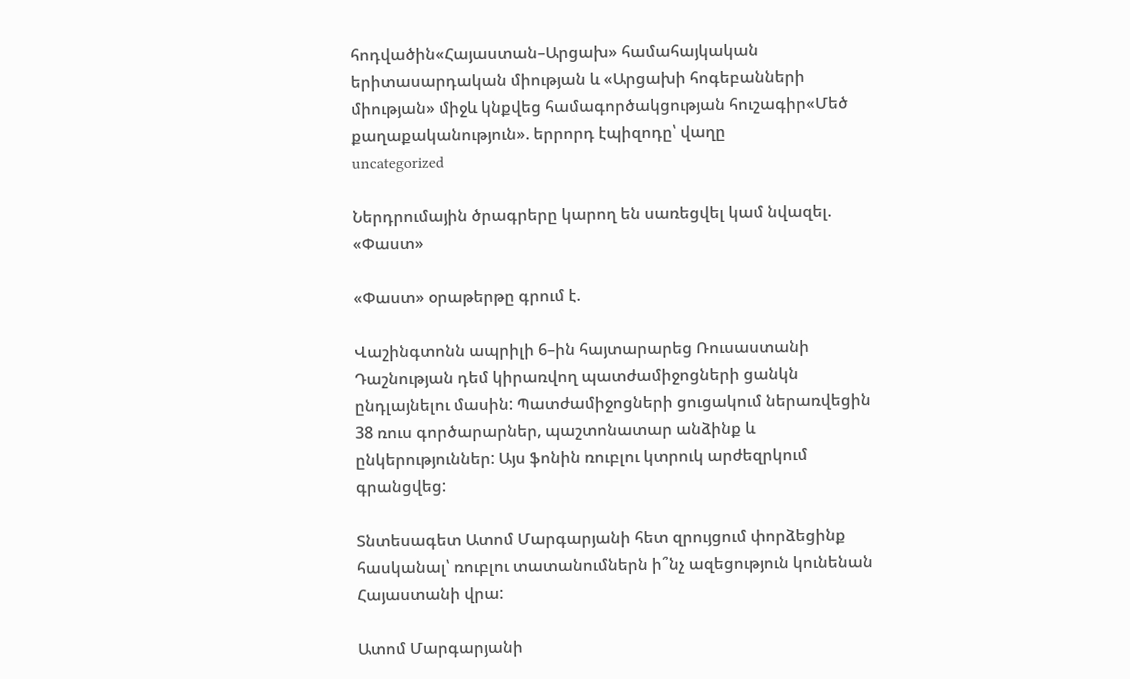հոդվածին«Հայաստան–Արցախ» համահայկական երիտասարդական միության և «Արցախի հոգեբանների միության» միջև կնքվեց համագործակցության հուշագիր«Մեծ քաղաքականություն». երրորդ էպիզոդը՝ վաղը
uncategorized

Ներդրումային ծրագրերը կարող են սառեցվել կամ նվազել. «Փաստ»

«Փաստ» օրաթերթը գրում է.

Վաշինգտոնն ապրիլի 6–ին հայտարարեց Ռուսաստանի Դաշնության դեմ կիրառվող պատժամիջոցների ցանկն ընդլայնելու մասին: Պատժամիջոցների ցուցակում ներառվեցին 38 ռուս գործարարներ, պաշտոնատար անձինք և ընկերություններ: Այս ֆոնին ռուբլու կտրուկ արժեզրկում գրանցվեց:

Տնտեսագետ Ատոմ Մարգարյանի հետ զրույցում փորձեցինք հասկանալ՝ ռուբլու տատանումներն ի՞նչ ազեցություն կունենան Հայաստանի վրա:

Ատոմ Մարգարյանի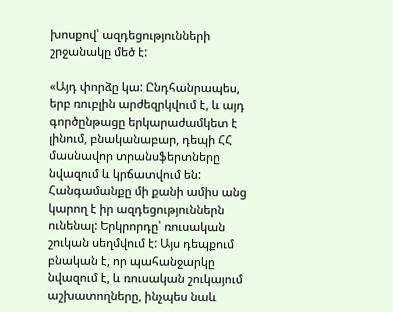խոսքով՝ ազդեցությունների շրջանակը մեծ է:

«Այդ փորձը կա: Ընդհանրապես, երբ ռուբլին արժեզրկվում է, և այդ գործընթացը երկարաժամկետ է լինում, բնականաբար, դեպի ՀՀ մասնավոր տրանսֆերտները նվազում և կրճատվում են: Հանգամանքը մի քանի ամիս անց կարող է իր ազդեցություններն ունենալ: Երկրորդը՝ ռուսական շուկան սեղմվում է: Այս դեպքում բնական է, որ պահանջարկը նվազում է, և ռուսական շուկայում աշխատողները, ինչպես նաև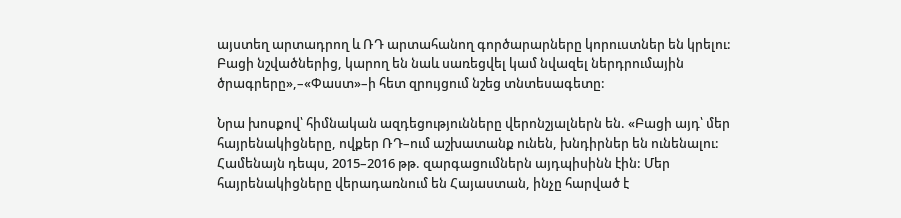այստեղ արտադրող և ՌԴ արտահանող գործարարները կորուստներ են կրելու: Բացի նշվածներից, կարող են նաև սառեցվել կամ նվազել ներդրումային ծրագրերը»,–«Փաստ»–ի հետ զրույցում նշեց տնտեսագետը:

Նրա խոսքով՝ հիմնական ազդեցությունները վերոնշյալներն են. «Բացի այդ՝ մեր հայրենակիցները, ովքեր ՌԴ–ում աշխատանք ունեն, խնդիրներ են ունենալու: Համենայն դեպս, 2015–2016 թթ. զարգացումներն այդպիսինն էին: Մեր հայրենակիցները վերադառնում են Հայաստան, ինչը հարված է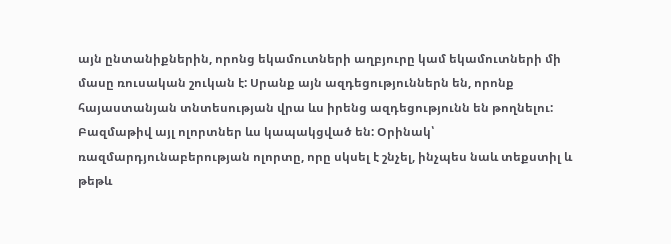այն ընտանիքներին, որոնց եկամուտների աղբյուրը կամ եկամուտների մի մասը ռուսական շուկան է: Սրանք այն ազդեցություններն են, որոնք հայաստանյան տնտեսության վրա ևս իրենց ազդեցությունն են թողնելու: Բազմաթիվ այլ ոլորտներ ևս կապակցված են: Օրինակ՝ ռազմարդյունաբերության ոլորտը, որը սկսել է շնչել, ինչպես նաև տեքստիլ և թեթև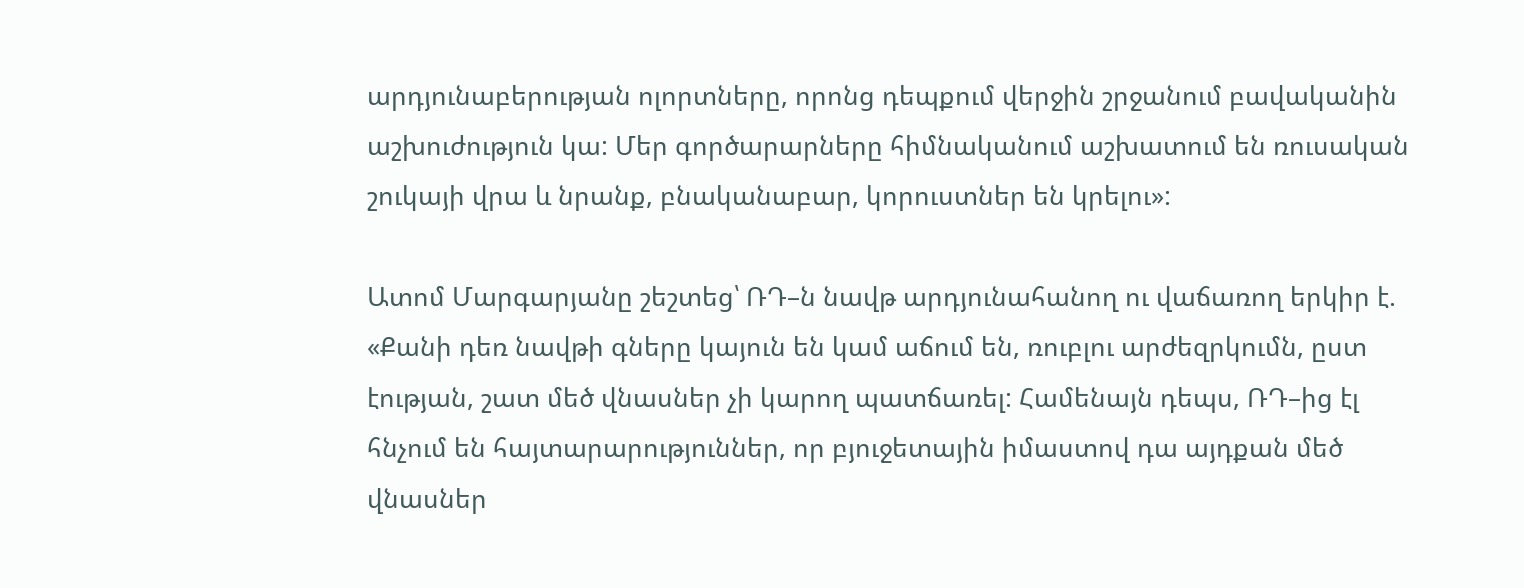արդյունաբերության ոլորտները, որոնց դեպքում վերջին շրջանում բավականին աշխուժություն կա: Մեր գործարարները հիմնականում աշխատում են ռուսական շուկայի վրա և նրանք, բնականաբար, կորուստներ են կրելու»:

Ատոմ Մարգարյանը շեշտեց՝ ՌԴ–ն նավթ արդյունահանող ու վաճառող երկիր է. «Քանի դեռ նավթի գները կայուն են կամ աճում են, ռուբլու արժեզրկումն, ըստ էության, շատ մեծ վնասներ չի կարող պատճառել: Համենայն դեպս, ՌԴ–ից էլ հնչում են հայտարարություններ, որ բյուջետային իմաստով դա այդքան մեծ վնասներ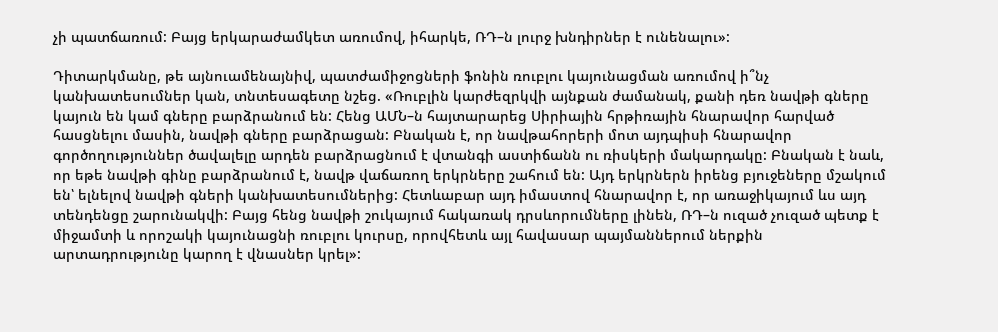չի պատճառում: Բայց երկարաժամկետ առումով, իհարկե, ՌԴ–ն լուրջ խնդիրներ է ունենալու»:

Դիտարկմանը, թե այնուամենայնիվ, պատժամիջոցների ֆոնին ռուբլու կայունացման առումով ի՞նչ կանխատեսումներ կան, տնտեսագետը նշեց. «Ռուբլին կարժեզրկվի այնքան ժամանակ, քանի դեռ նավթի գները կայուն են կամ գները բարձրանում են: Հենց ԱՄՆ–ն հայտարարեց Սիրիային հրթիռային հնարավոր հարված հասցնելու մասին, նավթի գները բարձրացան: Բնական է, որ նավթահորերի մոտ այդպիսի հնարավոր գործողություններ ծավալելը արդեն բարձրացնում է վտանգի աստիճանն ու ռիսկերի մակարդակը: Բնական է նաև, որ եթե նավթի գինը բարձրանում է, նավթ վաճառող երկրները շահում են: Այդ երկրներն իրենց բյուջեները մշակում են՝ ելնելով նավթի գների կանխատեսումներից: Հետևաբար այդ իմաստով հնարավոր է, որ առաջիկայում ևս այդ տենդենցը շարունակվի: Բայց հենց նավթի շուկայում հակառակ դրսևորումները լինեն, ՌԴ–ն ուզած չուզած պետք է միջամտի և որոշակի կայունացնի ռուբլու կուրսը, որովհետև այլ հավասար պայմաններում ներքին արտադրությունը կարող է վնասներ կրել»: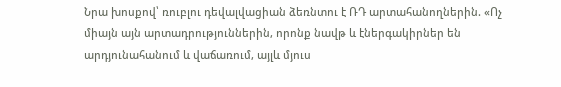Նրա խոսքով՝ ռուբլու դեվալվացիան ձեռնտու է ՌԴ արտահանողներին. «Ոչ միայն այն արտադրություններին, որոնք նավթ և էներգակիրներ են արդյունահանում և վաճառում, այլև մյուս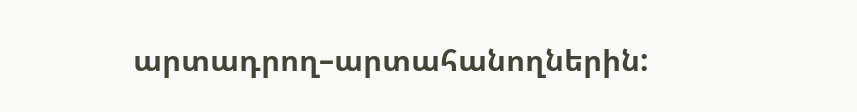արտադրող–արտահանողներին: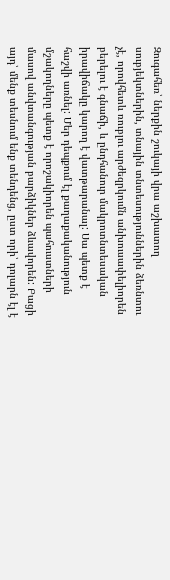Զուգահեռ՝ ներքին շուկայի վրա աշխատող սուբյեկտներին, տնային տնտեսություններին ձեռնտու չէ, որովհետև ռուբլու արժեզրկումն անխուսափելիորեն բերելու է գնաճի, և ընդհանուր մակրոտնտեսական իրավիճակը կարող է վատթարանալ: Սա պետք է հաշվի առնել: Մեր դեպքում էլ քաղաքականություն մշակողները պետք է որոշակիորեն պահուստների մասով անվտանգության բարձիկներ ձևավորեն: Բացի այդ՝ մենք տեսնում ենք տենդենց, ըստ որի՝ դոլարն էլ է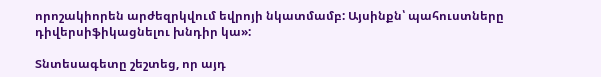որոշակիորեն արժեզրկվում եվրոյի նկատմամբ: Այսինքն՝ պահուստները դիվերսիֆիկացնելու խնդիր կա»:

Տնտեսագետը շեշտեց, որ այդ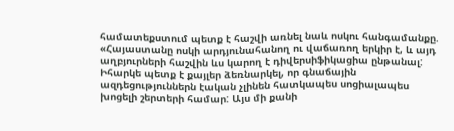համատեքստում պետք է հաշվի առնել նաև ոսկու հանգամանքը. «Հայաստանը ոսկի արդյունահանող ու վաճառող երկիր է, և այդ աղբյուրների հաշվին ևս կարող է դիվերսիֆիկացիա ընթանալ: Իհարկե պետք է քայլեր ձեռնարկել, որ գնաճային ազդեցություններն էական չլինեն հատկապես սոցիալապես խոցելի շերտերի համար: Այս մի քանի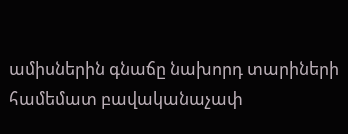ամիսներին գնաճը նախորդ տարիների համեմատ բավականաչափ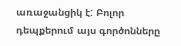առաջանցիկ է: Բոլոր դեպքերում այս գործոնները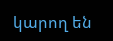կարող են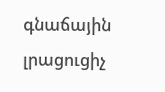գնաճային լրացուցիչ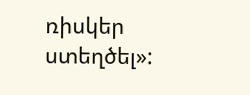ռիսկեր ստեղծել»: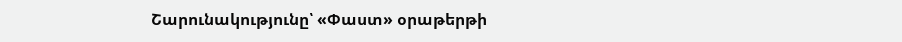Շարունակությունը՝ «Փաստ» օրաթերթի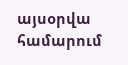այսօրվա համարում